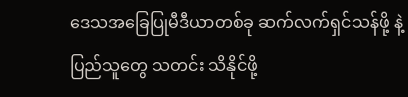ဒေသအခြေပြုမီဒီယာတစ်ခု ဆက်လက်ရှင်သန်ဖို့ နဲ့ ပြည်သူတွေ သတင်း သိနိုင်ဖို့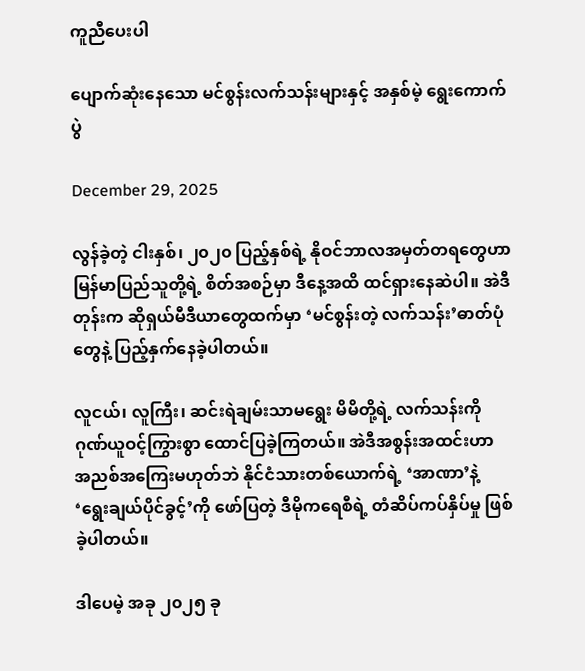ကူညီပေးပါ

ပျောက်ဆုံးနေသော မင်စွန်းလက်သန်းများနှင့် အနှစ်မဲ့ ရွေးကောက်ပွဲ

December 29, 2025

လွန်ခဲ့တဲ့ ငါးနှစ်၊ ၂၀၂၀ ပြည့်နှစ်ရဲ့ နိုဝင်ဘာလအမှတ်တရတွေဟာ မြန်မာပြည်သူတို့ရဲ့ စိတ်အစဉ်မှာ ဒီနေ့အထိ ထင်ရှားနေဆဲပါ။ အဲဒီတုန်းက ဆိုရှယ်မီဒီယာတွေထက်မှာ ‘မင်စွန်းတဲ့ လက်သန်း’ဓာတ်ပုံတွေနဲ့ ပြည့်နှက်နေခဲ့ပါတယ်။

လူငယ်၊ လူကြီး၊ ဆင်းရဲချမ်းသာမရွေး မိမိတို့ရဲ့ လက်သန်းကို ဂုဏ်ယူဝင့်ကြွားစွာ ထောင်ပြခဲ့ကြတယ်။ အဲဒီအစွန်းအထင်းဟာ အညစ်အကြေးမဟုတ်ဘဲ နိုင်ငံသားတစ်ယောက်ရဲ့ ‘အာဏာ’နဲ့ ‘ရွေးချယ်ပိုင်ခွင့်’ကို ဖော်ပြတဲ့ ဒီမိုကရေစီရဲ့ တံဆိပ်ကပ်နှိပ်မှု ဖြစ်ခဲ့ပါတယ်။

ဒါပေမဲ့ အခု ၂၀၂၅ ခု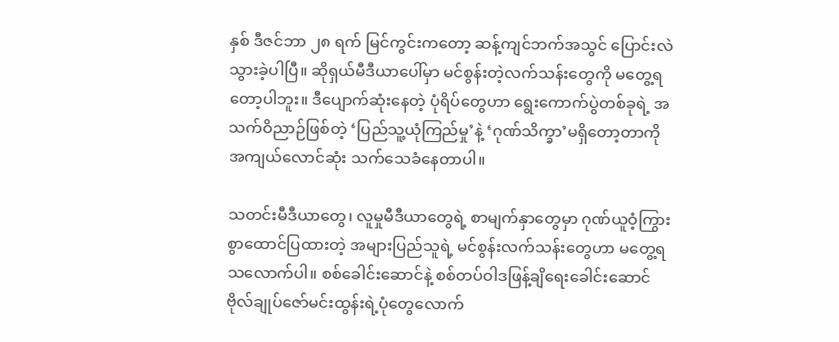နှစ် ဒီဇင်ဘာ ၂၈ ရက် မြင်ကွင်းကတော့ ဆန့်ကျင်ဘက်အသွင် ပြောင်းလဲသွားခဲ့ပါပြီ။ ဆိုရှယ်မီဒီယာပေါ်မှာ မင်စွန်းတဲ့လက်သန်းတွေကို မတွေ့ရတော့ပါဘူး။ ဒီပျောက်ဆုံးနေတဲ့ ပုံရိပ်တွေဟာ ရွေးကောက်ပွဲတစ်ခုရဲ့ အသက်ဝိညာဉ်ဖြစ်တဲ့ ‘ပြည်သူ့ယုံကြည်မှု’နဲ့ ‘ဂုဏ်သိက္ခာ’မရှိတော့တာကို အကျယ်လောင်ဆုံး သက်သေခံနေတာပါ။

သတင်းမီဒီယာတွေ၊ လူမှုမီဒီယာတွေရဲ့ စာမျက်နှာတွေမှာ ဂုဏ်ယူဝံ့ကြွားစွာထောင်ပြထားတဲ့ အများပြည်သူရဲ့ မင်စွန်းလက်သန်းတွေဟာ မတွေ့ရသလောက်ပါ။ စစ်ခေါင်းဆောင်နဲ့ စစ်တပ်ဝါဒဖြန့်ချိရေးခေါင်းဆောင် ဗိုလ်ချုပ်ဇော်မင်းထွန်းရဲ့ပုံတွေလောက်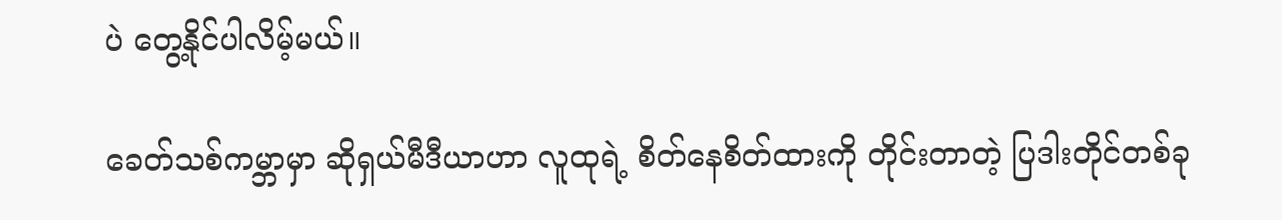ပဲ တွေ့နိုင်ပါလိမ့်မယ်။

ခေတ်သစ်ကမ္ဘာမှာ ဆိုရှယ်မီဒီယာဟာ လူထုရဲ့ စိတ်နေစိတ်ထားကို တိုင်းတာတဲ့ ပြဒါးတိုင်တစ်ခု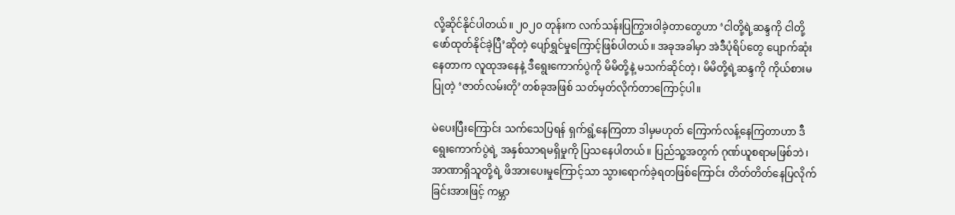လို့ဆိုင်နိုင်ပါတယ်။ ၂၀၂၀ တုန်းက လက်သန်းပြကြွားဝါခဲ့တာတွေဟာ ‘ငါတို့ရဲ့ဆန္ဒကို ငါတို့ဖော်ထုတ်နိုင်ခဲ့ပြီ’ဆိုတဲ့ ပျော်ရွှင်မှုကြောင့်ဖြစ်ပါတယ်။ အခုအခါမှာ အဲဒီပုံရိပ်တွေ ပျောက်ဆုံးနေတာက လူထုအနေနဲ့ ဒီရွေးကောက်ပွဲကို မိမိတို့နဲ့ မသက်ဆိုင်တဲ့၊ မိမိတို့ရဲ့ဆန္ဒကို ကိုယ်စားမပြုတဲ့ ‘ဇာတ်လမ်းတို’တစ်ခုအဖြစ် သတ်မှတ်လိုက်တာကြောင့်ပါ။

မဲပေးပြီးကြောင်း သက်သေပြရန် ရှက်ရွံ့နေကြတာ ဒါမှမဟုတ် ကြောက်လန့်နေကြတာဟာ ဒီရွေးကောက်ပွဲရဲ့ အနှစ်သာရမရှိမှုကို ပြသနေပါတယ်။ ပြည်သူ့အတွက် ဂုဏ်ယူစရာမဖြစ်ဘဲ၊ အာဏာရှိသူတို့ရဲ့ ဖိအားပေးမှုကြောင့်သာ သွားရောက်ခဲ့ရတဖြစ်ကြောင်း တိတ်တိတ်နေပြလိုက်ခြင်းအားဖြင့် ကမ္ဘာ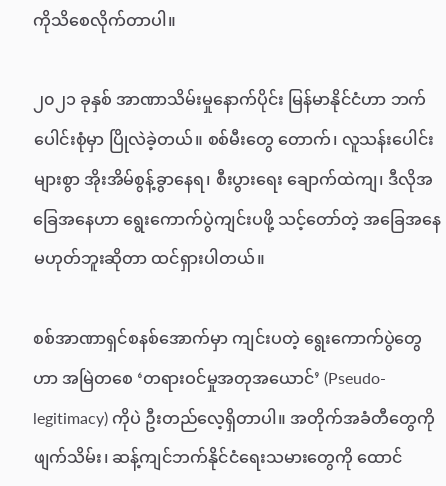ကိုသိစေလိုက်တာပါ။

၂၀၂၁ ခုနှစ် အာဏာသိမ်းမှုနောက်ပိုင်း မြန်မာနိုင်ငံဟာ ဘက်ပေါင်းစုံမှာ ပြိုလဲခဲ့တယ်။ စစ်မီးတွေ တောက်၊ လူသန်းပေါင်းများစွာ အိုးအိမ်စွန့်ခွာနေရ၊ စီးပွားရေး ချောက်ထဲကျ၊ ဒီလိုအခြေအနေဟာ ရွေးကောက်ပွဲကျင်းပဖို့ သင့်တော်တဲ့ အခြေအနေမဟုတ်ဘူးဆိုတာ ထင်ရှားပါတယ်။

စစ်အာဏာရှင်စနစ်အောက်မှာ ကျင်းပတဲ့ ရွေးကောက်ပွဲတွေဟာ အမြဲတစေ ‘တရားဝင်မှုအတုအယောင်’ (Pseudo-legitimacy) ကိုပဲ ဦးတည်လေ့ရှိတာပါ။ အတိုက်အခံတီတွေကို ဖျက်သိမ်း၊ ဆန့်ကျင်ဘက်နိုင်ငံရေးသမားတွေကို ထောင်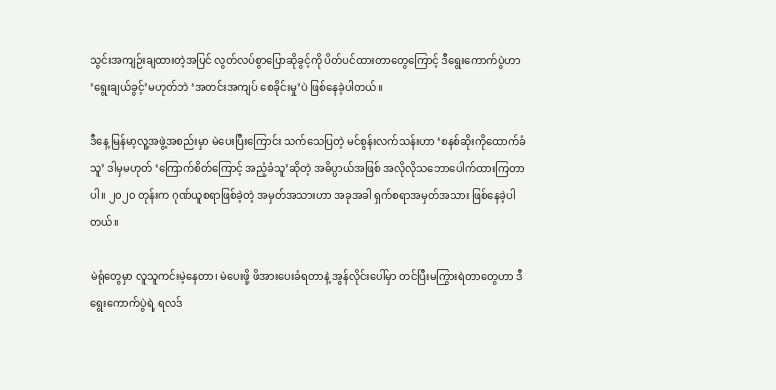သွင်းအကျဉ်းချထားတဲ့အပြင် လွတ်လပ်စွာပြောဆိုခွင့်ကို ပိတ်ပင်ထားတာတွေကြောင့် ဒီရွေးကောက်ပွဲဟာ ‘ရွေးချယ်ခွင့်’မဟုတ်ဘဲ ‘အတင်းအကျပ် စေခိုင်းမှု’ပဲ ဖြစ်နေခဲ့ပါတယ်။

ဒီနေ့ မြန်မာ့လူ့အဖွဲ့အစည်းမှာ မဲပေးပြီးကြောင်း သက်သေပြတဲ့ မင်စွန်းလက်သန်းဟာ ‘စနစ်ဆိုးကိုထောက်ခံသူ’ ဒါမှမဟုတ် ‘ကြောက်စိတ်ကြောင့် အညံ့ခံသူ’ဆိုတဲ့ အဓိပ္ပာယ်အဖြစ် အလိုလိုသဘောပေါက်ထားကြတာပါ။ ၂၀၂၀ တုန်းက ဂုဏ်ယူစရာဖြစ်ခဲ့တဲ့ အမှတ်အသားဟာ အခုအခါ ရှက်စရာအမှတ်အသား ဖြစ်နေခဲ့ပါတယ်။

မဲရုံတွေမှာ လူသူကင်းမဲ့နေတာ၊ မဲပေးဖို့ ဖိအားပေးခံရတာနဲ့ အွန်လိုင်းပေါ်မှာ တင်ပြီးမကြွားရဲတာတွေဟာ ဒီရွေးကောက်ပွဲရဲ့ ရလဒ်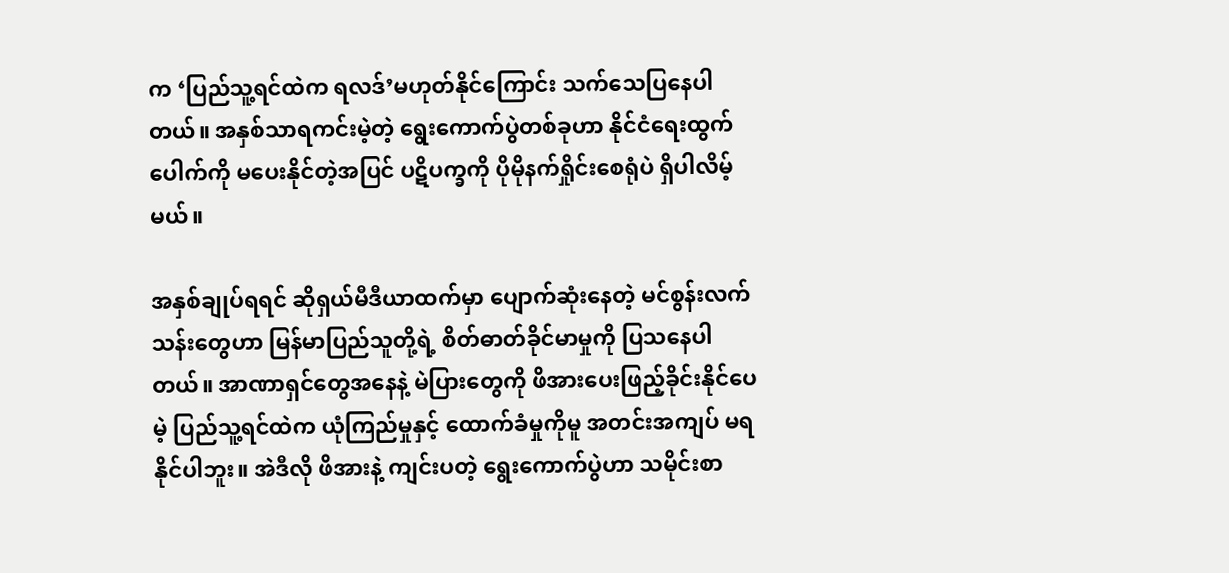က ‘ပြည်သူ့ရင်ထဲက ရလဒ်’မဟုတ်နိုင်ကြောင်း သက်သေပြနေပါတယ်။ အနှစ်သာရကင်းမဲ့တဲ့ ရွေးကောက်ပွဲတစ်ခုဟာ နိုင်ငံရေးထွက်ပေါက်ကို မပေးနိုင်တဲ့အပြင် ပဋိပက္ခကို ပိုမိုနက်ရှိုင်းစေရုံပဲ ရှိပါလိမ့်မယ်။

အနှစ်ချုပ်ရရင် ဆိုရှယ်မီဒီယာထက်မှာ ပျောက်ဆုံးနေတဲ့ မင်စွန်းလက်သန်းတွေဟာ မြန်မာပြည်သူတို့ရဲ့ စိတ်ဓာတ်ခိုင်မာမှုကို ပြသနေပါတယ်။ အာဏာရှင်တွေအနေနဲ့ မဲပြားတွေကို ဖိအားပေးဖြည့်ခိုင်းနိုင်ပေမဲ့ ပြည်သူ့ရင်ထဲက ယုံကြည်မှုနှင့် ထောက်ခံမှုကိုမူ အတင်းအကျပ် မရနိုင်ပါဘူး။ အဲဒီလို ဖိအားနဲ့ ကျင်းပတဲ့ ရွေးကောက်ပွဲဟာ သမိုင်းစာ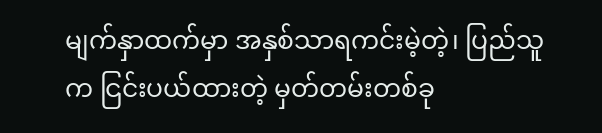မျက်နှာထက်မှာ အနှစ်သာရကင်းမဲ့တဲ့၊ ပြည်သူက ငြင်းပယ်ထားတဲ့ မှတ်တမ်းတစ်ခု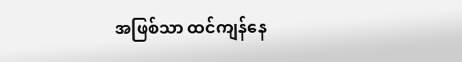အဖြစ်သာ ထင်ကျန်နေ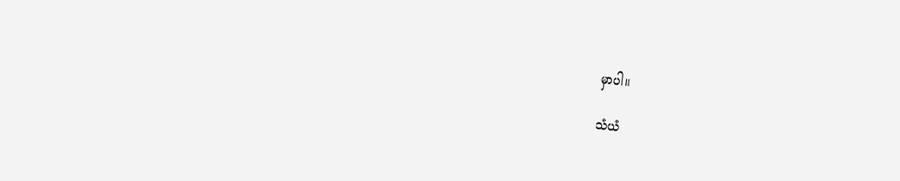မှာပါ။

သံယံ